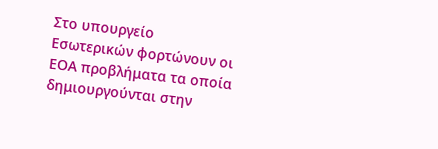Στο υπουργείο Εσωτερικών φορτώνουν οι ΕΟΑ προβλήματα τα οποία δημιουργούνται στην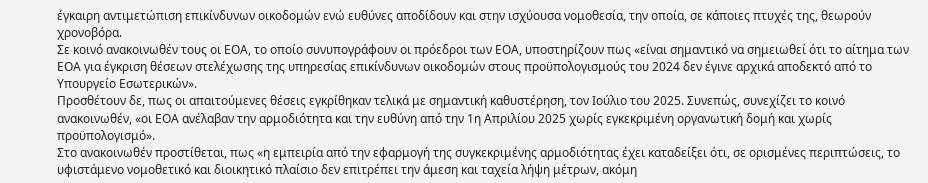έγκαιρη αντιμετώπιση επικίνδυνων οικοδομών ενώ ευθύνες αποδίδουν και στην ισχύουσα νομοθεσία, την οποία, σε κάποιες πτυχές της, θεωρούν χρονοβόρα.
Σε κοινό ανακοινωθέν τους οι ΕΟΑ, το οποίο συνυπογράφουν οι πρόεδροι των ΕΟΑ, υποστηρίζουν πως «είναι σημαντικό να σημειωθεί ότι το αίτημα των ΕΟΑ για έγκριση θέσεων στελέχωσης της υπηρεσίας επικίνδυνων οικοδομών στους προϋπολογισμούς του 2024 δεν έγινε αρχικά αποδεκτό από το Υπουργείο Εσωτερικών».
Προσθέτουν δε, πως οι απαιτούμενες θέσεις εγκρίθηκαν τελικά με σημαντική καθυστέρηση, τον Ιούλιο του 2025. Συνεπώς, συνεχίζει το κοινό ανακοινωθέν, «οι ΕΟΑ ανέλαβαν την αρμοδιότητα και την ευθύνη από την 1η Απριλίου 2025 χωρίς εγκεκριμένη οργανωτική δομή και χωρίς προϋπολογισμό».
Στο ανακοινωθέν προστίθεται, πως «η εμπειρία από την εφαρμογή της συγκεκριμένης αρμοδιότητας έχει καταδείξει ότι, σε ορισμένες περιπτώσεις, το υφιστάμενο νομοθετικό και διοικητικό πλαίσιο δεν επιτρέπει την άμεση και ταχεία λήψη μέτρων, ακόμη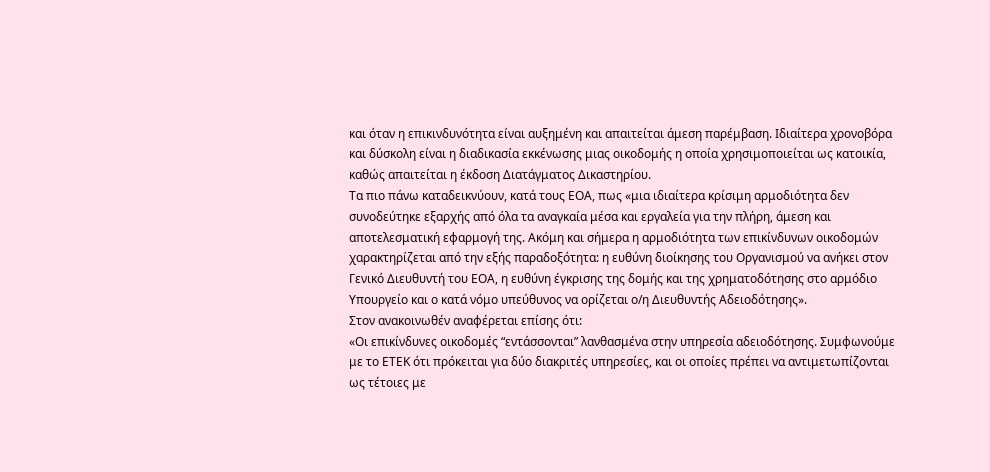και όταν η επικινδυνότητα είναι αυξημένη και απαιτείται άμεση παρέμβαση. Ιδιαίτερα χρονοβόρα και δύσκολη είναι η διαδικασία εκκένωσης μιας οικοδομής η οποία χρησιμοποιείται ως κατοικία, καθώς απαιτείται η έκδοση Διατάγματος Δικαστηρίου.
Τα πιο πάνω καταδεικνύουν, κατά τους ΕΟΑ, πως «μια ιδιαίτερα κρίσιμη αρμοδιότητα δεν συνοδεύτηκε εξαρχής από όλα τα αναγκαία μέσα και εργαλεία για την πλήρη, άμεση και αποτελεσματική εφαρμογή της. Ακόμη και σήμερα η αρμοδιότητα των επικίνδυνων οικοδομών χαρακτηρίζεται από την εξής παραδοξότητα: η ευθύνη διοίκησης του Οργανισμού να ανήκει στον Γενικό Διευθυντή του ΕΟΑ, η ευθύνη έγκρισης της δομής και της χρηματοδότησης στο αρμόδιο Υπουργείο και ο κατά νόμο υπεύθυνος να ορίζεται ο/η Διευθυντής Αδειοδότησης».
Στον ανακοινωθέν αναφέρεται επίσης ότι:
«Οι επικίνδυνες οικοδομές “εντάσσονται” λανθασμένα στην υπηρεσία αδειοδότησης. Συμφωνούμε με το ΕΤΕΚ ότι πρόκειται για δύο διακριτές υπηρεσίες, και οι οποίες πρέπει να αντιμετωπίζονται ως τέτοιες με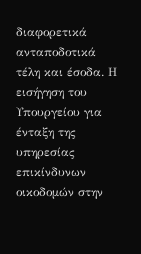διαφορετικά ανταποδοτικά τέλη και έσοδα. Η εισήγηση του Υπουργείου για ένταξη της υπηρεσίας επικίνδυνων οικοδομών στην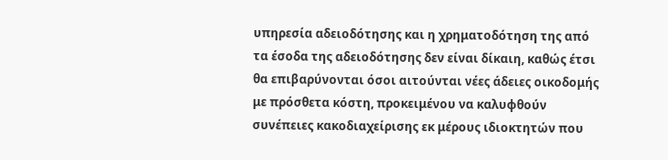υπηρεσία αδειοδότησης και η χρηματοδότηση της από τα έσοδα της αδειοδότησης δεν είναι δίκαιη, καθώς έτσι θα επιβαρύνονται όσοι αιτούνται νέες άδειες οικοδομής με πρόσθετα κόστη, προκειμένου να καλυφθούν συνέπειες κακοδιαχείρισης εκ μέρους ιδιοκτητών που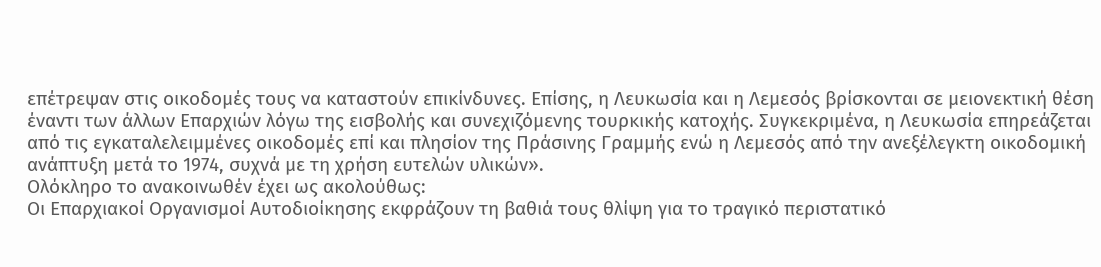επέτρεψαν στις οικοδομές τους να καταστούν επικίνδυνες. Επίσης, η Λευκωσία και η Λεμεσός βρίσκονται σε μειονεκτική θέση έναντι των άλλων Επαρχιών λόγω της εισβολής και συνεχιζόμενης τουρκικής κατοχής. Συγκεκριμένα, η Λευκωσία επηρεάζεται από τις εγκαταλελειμμένες οικοδομές επί και πλησίον της Πράσινης Γραμμής ενώ η Λεμεσός από την ανεξέλεγκτη οικοδομική ανάπτυξη μετά το 1974, συχνά με τη χρήση ευτελών υλικών».
Ολόκληρο το ανακοινωθέν έχει ως ακολούθως:
Οι Επαρχιακοί Οργανισμοί Αυτοδιοίκησης εκφράζουν τη βαθιά τους θλίψη για το τραγικό περιστατικό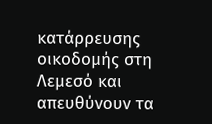κατάρρευσης οικοδομής στη Λεμεσό και απευθύνουν τα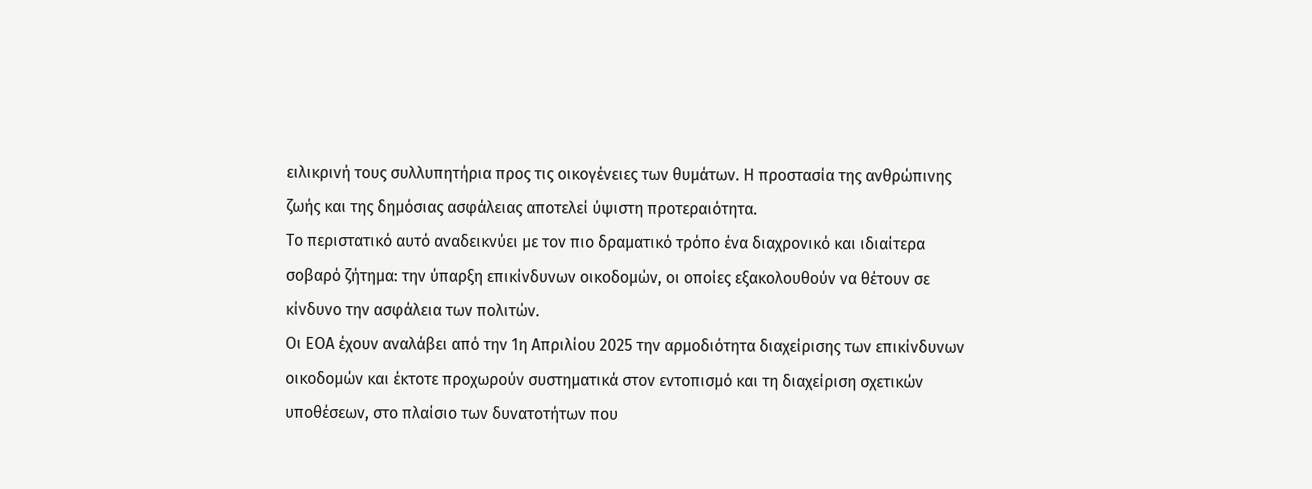ειλικρινή τους συλλυπητήρια προς τις οικογένειες των θυμάτων. Η προστασία της ανθρώπινης ζωής και της δημόσιας ασφάλειας αποτελεί ύψιστη προτεραιότητα.
Το περιστατικό αυτό αναδεικνύει με τον πιο δραματικό τρόπο ένα διαχρονικό και ιδιαίτερα σοβαρό ζήτημα: την ύπαρξη επικίνδυνων οικοδομών, οι οποίες εξακολουθούν να θέτουν σε κίνδυνο την ασφάλεια των πολιτών.
Οι ΕΟΑ έχουν αναλάβει από την 1η Απριλίου 2025 την αρμοδιότητα διαχείρισης των επικίνδυνων οικοδομών και έκτοτε προχωρούν συστηματικά στον εντοπισμό και τη διαχείριση σχετικών υποθέσεων, στο πλαίσιο των δυνατοτήτων που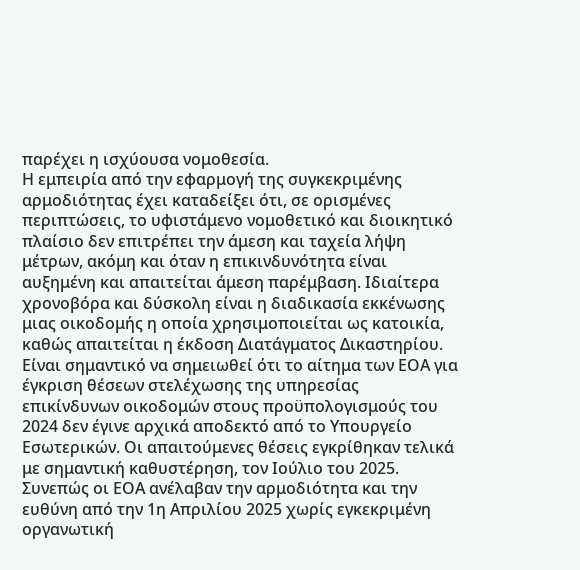παρέχει η ισχύουσα νομοθεσία.
Η εμπειρία από την εφαρμογή της συγκεκριμένης αρμοδιότητας έχει καταδείξει ότι, σε ορισμένες περιπτώσεις, το υφιστάμενο νομοθετικό και διοικητικό πλαίσιο δεν επιτρέπει την άμεση και ταχεία λήψη μέτρων, ακόμη και όταν η επικινδυνότητα είναι αυξημένη και απαιτείται άμεση παρέμβαση. Ιδιαίτερα χρονοβόρα και δύσκολη είναι η διαδικασία εκκένωσης μιας οικοδομής η οποία χρησιμοποιείται ως κατοικία, καθώς απαιτείται η έκδοση Διατάγματος Δικαστηρίου.
Eίναι σημαντικό να σημειωθεί ότι το αίτημα των ΕΟΑ για έγκριση θέσεων στελέχωσης της υπηρεσίας επικίνδυνων οικοδομών στους προϋπολογισμούς του 2024 δεν έγινε αρχικά αποδεκτό από το Υπουργείο Εσωτερικών. Οι απαιτούμενες θέσεις εγκρίθηκαν τελικά με σημαντική καθυστέρηση, τον Ιούλιο του 2025. Συνεπώς οι ΕΟΑ ανέλαβαν την αρμοδιότητα και την ευθύνη από την 1η Απριλίου 2025 χωρίς εγκεκριμένη οργανωτική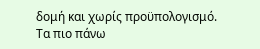δομή και χωρίς προϋπολογισμό.
Τα πιο πάνω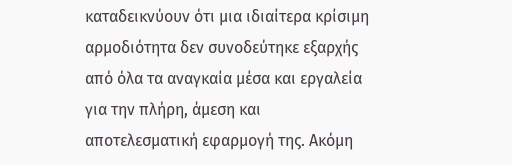καταδεικνύουν ότι μια ιδιαίτερα κρίσιμη αρμοδιότητα δεν συνοδεύτηκε εξαρχής από όλα τα αναγκαία μέσα και εργαλεία για την πλήρη, άμεση και αποτελεσματική εφαρμογή της. Ακόμη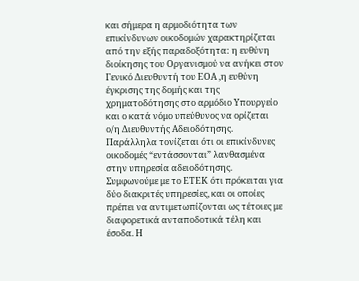και σήμερα η αρμοδιότητα των επικίνδυνων οικοδομών χαρακτηρίζεται από την εξής παραδοξότητα: η ευθύνη διοίκησης του Οργανισμού να ανήκει στον Γενικό Διευθυντή του ΕΟΑ ,η ευθύνη έγκρισης της δομής και της χρηματοδότησης στο αρμόδιο Υπουργείο και ο κατά νόμο υπεύθυνος να ορίζεται ο/η Διευθυντής Αδειοδότησης.
Παράλληλα τονίζεται ότι οι επικίνδυνες οικοδομές “εντάσσονται” λανθασμένα στην υπηρεσία αδειοδότησης. Συμφωνούμε με το ΕΤΕΚ ότι πρόκειται για δύο διακριτές υπηρεσίες, και οι οποίες πρέπει να αντιμετωπίζονται ως τέτοιες με διαφορετικά ανταποδοτικά τέλη και έσοδα. Η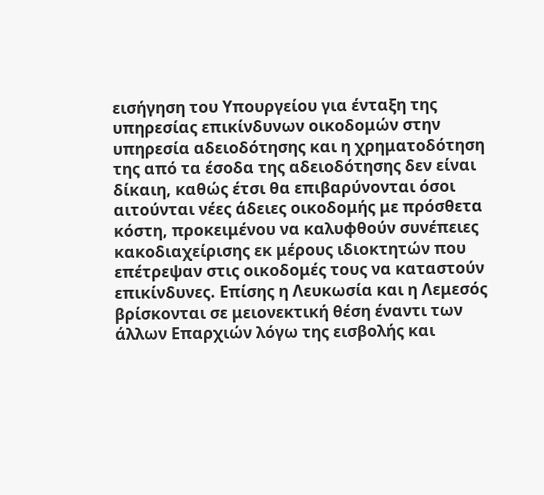εισήγηση του Υπουργείου για ένταξη της υπηρεσίας επικίνδυνων οικοδομών στην υπηρεσία αδειοδότησης και η χρηματοδότηση της από τα έσοδα της αδειοδότησης δεν είναι δίκαιη, καθώς έτσι θα επιβαρύνονται όσοι αιτούνται νέες άδειες οικοδομής με πρόσθετα κόστη, προκειμένου να καλυφθούν συνέπειες κακοδιαχείρισης εκ μέρους ιδιοκτητών που επέτρεψαν στις οικοδομές τους να καταστούν επικίνδυνες. Επίσης η Λευκωσία και η Λεμεσός βρίσκονται σε μειονεκτική θέση έναντι των άλλων Επαρχιών λόγω της εισβολής και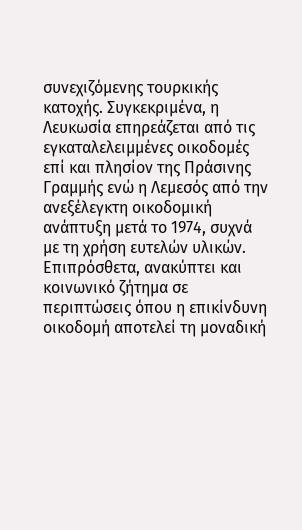συνεχιζόμενης τουρκικής κατοχής. Συγκεκριμένα, η Λευκωσία επηρεάζεται από τις εγκαταλελειμμένες οικοδομές επί και πλησίον της Πράσινης Γραμμής ενώ η Λεμεσός από την ανεξέλεγκτη οικοδομική ανάπτυξη μετά το 1974, συχνά με τη χρήση ευτελών υλικών.
Επιπρόσθετα, ανακύπτει και κοινωνικό ζήτημα σε περιπτώσεις όπου η επικίνδυνη οικοδομή αποτελεί τη μοναδική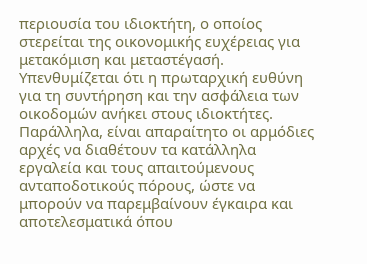περιουσία του ιδιοκτήτη, ο οποίος στερείται της οικονομικής ευχέρειας για μετακόμιση και μεταστέγασή.
Υπενθυμίζεται ότι η πρωταρχική ευθύνη για τη συντήρηση και την ασφάλεια των οικοδομών ανήκει στους ιδιοκτήτες. Παράλληλα, είναι απαραίτητο οι αρμόδιες αρχές να διαθέτουν τα κατάλληλα εργαλεία και τους απαιτούμενους ανταποδοτικούς πόρους, ώστε να μπορούν να παρεμβαίνουν έγκαιρα και αποτελεσματικά όπου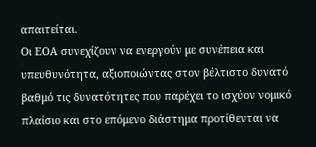απαιτείται.
Οι ΕΟΑ συνεχίζουν να ενεργούν με συνέπεια και υπευθυνότητα, αξιοποιώντας στον βέλτιστο δυνατό βαθμό τις δυνατότητες που παρέχει το ισχύον νομικό πλαίσιο και στο επόμενο διάστημα προτίθενται να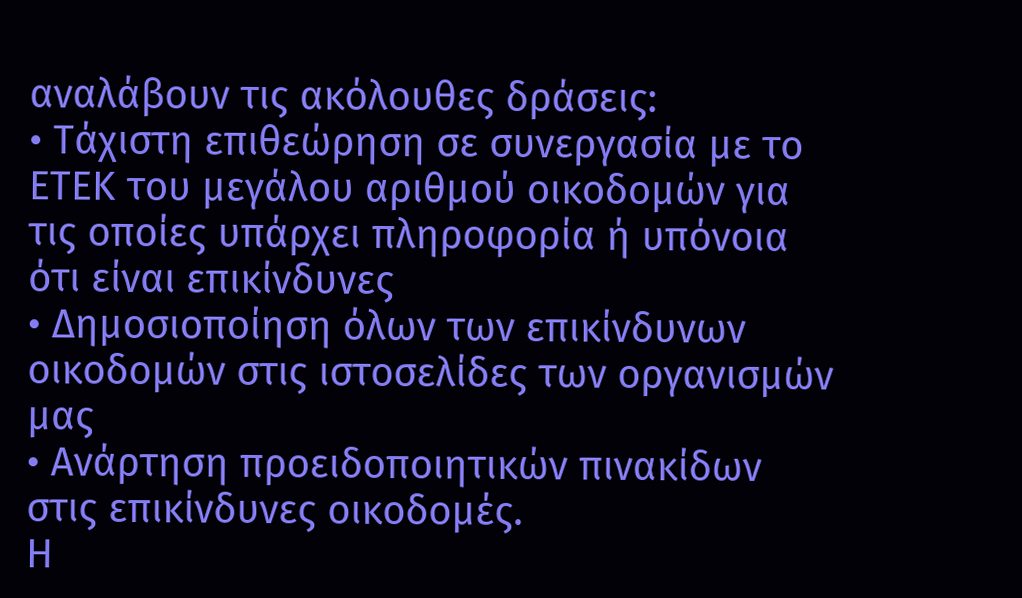αναλάβουν τις ακόλουθες δράσεις:
• Τάχιστη επιθεώρηση σε συνεργασία με το ΕΤΕΚ του μεγάλου αριθμού οικοδομών για τις οποίες υπάρχει πληροφορία ή υπόνοια ότι είναι επικίνδυνες
• Δημοσιοποίηση όλων των επικίνδυνων οικοδομών στις ιστοσελίδες των οργανισμών μας
• Ανάρτηση προειδοποιητικών πινακίδων στις επικίνδυνες οικοδομές.
Η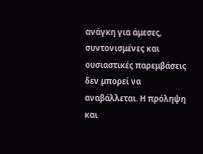ανάγκη για άμεσες, συντονισμένες και ουσιαστικές παρεμβάσεις δεν μπορεί να αναβάλλεται. Η πρόληψη και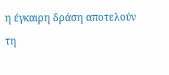η έγκαιρη δράση αποτελούν τη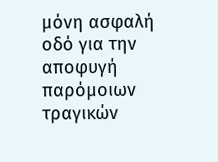μόνη ασφαλή οδό για την αποφυγή παρόμοιων τραγικών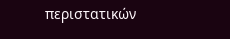περιστατικών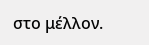στο μέλλον.